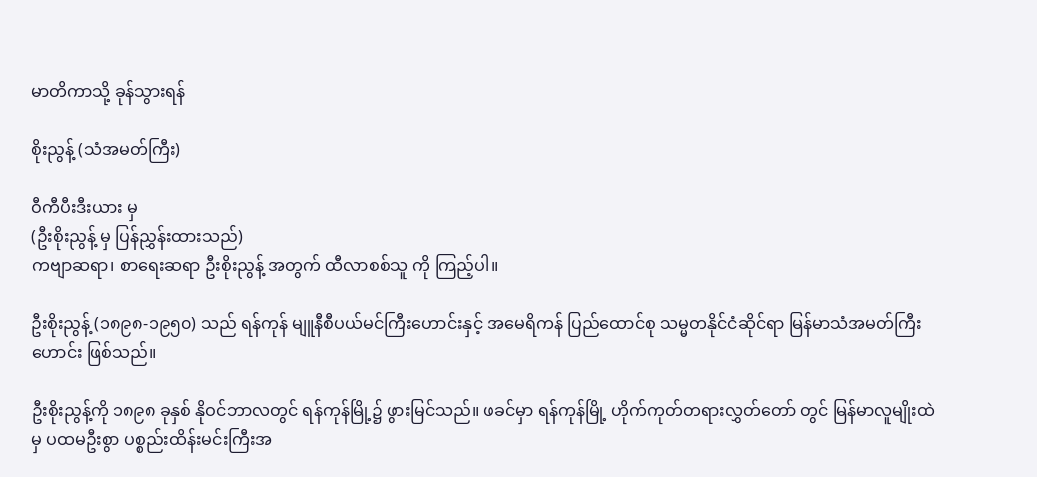မာတိကာသို့ ခုန်သွားရန်

စိုးညွန့် (သံအမတ်ကြီး)

ဝီကီပီးဒီးယား မှ
(ဦးစိုးညွန့် မှ ပြန်ညွှန်းထားသည်)
ကဗျာဆရာ၊ စာရေးဆရာ ဦးစိုးညွန့် အတွက် ထီလာစစ်သူ ကို ကြည့်ပါ။

ဦးစိုးညွန့် (၁၈၉၈-၁၉၅၀) သည် ရန်ကုန် မျူနီစီပယ်မင်ကြီးဟောင်းနှင့် အမေရိကန် ပြည်ထောင်စု သမ္မတနိုင်ငံဆိုင်ရာ မြန်မာသံအမတ်ကြီးဟောင်း ဖြစ်သည်။

ဦးစိုးညွန့်ကို ၁၈၉၈ ခုနှစ် နိုဝင်ဘာလတွင် ရန်ကုန်မြို့၌ ဖွားမြင်သည်။ ဖခင်မှာ ရန်ကုန်မြို့ ဟိုက်ကုတ်တရားလွှတ်တော် တွင် မြန်မာလူမျိုးထဲမှ ပထမဦးစွာ ပစ္စည်းထိန်းမင်းကြီးအ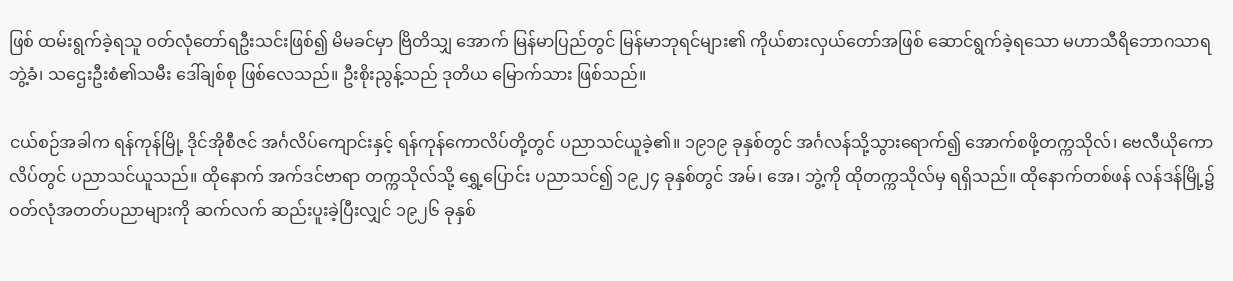ဖြစ် ထမ်းရွက်ခဲ့ရသူ ဝတ်လုံတော်ရဦးသင်းဖြစ်၍ မိမခင်မှာ ဗြိတိသျှ အောက် မြန်မာပြည်တွင် မြန်မာဘုရင်များ၏ ကိုယ်စားလှယ်တော်အဖြစ် ဆောင်ရွက်ခဲ့ရသော မဟာသီရိဘောဂသာရ ဘွဲ့ခံ၊ သဌေးဦးစံ၏သမီး ဒေါ်ချစ်စု ဖြစ်လေသည်။ ဦးစိုးညွန့်သည် ဒုတိယ မြောက်သား ဖြစ်သည်။

ငယ်စဉ်အခါက ရန်ကုန်မြို့ ဒိုင်အိုစီဇင် အင်္ဂလိပ်ကျောင်းနှင့် ရန်ကုန်ကောလိပ်တို့တွင် ပညာသင်ယူခဲ့၏။ ၁၉၁၉ ခုနှစ်တွင် အင်္ဂလန်သို့သွားရောက်၍ အောက်စဖို့တက္ကသိုလ်၊ ဗေလီယိုကောလိပ်တွင် ပညာသင်ယူသည်။ ထိုနောက် အက်ဒင်ဗာရာ တက္ကသိုလ်သို့ ရွှေ့ပြောင်း ပညာသင်၍ ၁၉၂၄ ခုနှစ်တွင် အမ်၊ အေ၊ ဘွဲ့ကို ထိုတက္ကသိုလ်မှ ရရှိသည်။ ထိုနောက်တစ်ဖန် လန်ဒန်မြို့၌ ဝတ်လုံအတတ်ပညာများကို ဆက်လက် ဆည်းပူးခဲ့ပြီးလျှင် ၁၉၂၆ ခုနှစ်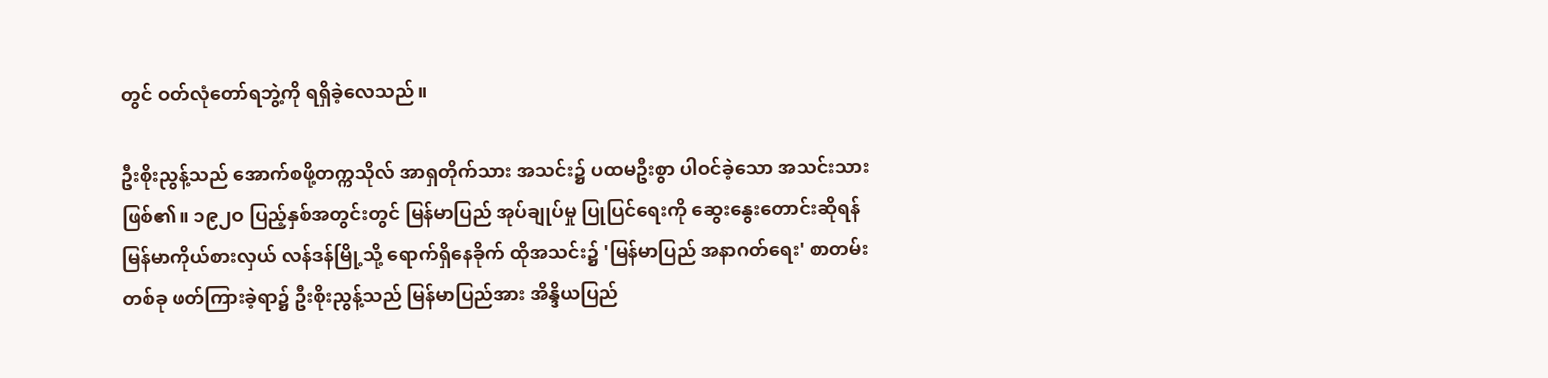တွင် ဝတ်လုံတော်ရဘွဲ့ကို ရရှိခဲ့လေသည်။

ဦးစိုးညွန့်သည် အောက်စဖို့တက္ကသိုလ် အာရှတိုက်သား အသင်း၌ ပထမဦးစွာ ပါဝင်ခဲ့သော အသင်းသားဖြစ်၏။ ၁၉၂ဝ ပြည့်နှစ်အတွင်းတွင် မြန်မာပြည် အုပ်ချုပ်မှု ပြုပြင်ရေးကို ဆွေးနွေးတောင်းဆိုရန် မြန်မာကိုယ်စားလှယ် လန်ဒန်မြို့သို့ ရောက်ရှိနေခိုက် ထိုအသင်း၌ 'မြန်မာပြည် အနာဂတ်ရေး' စာတမ်းတစ်ခု ဖတ်ကြားခဲ့ရာ၌ ဦးစိုးညွန့်သည် မြန်မာပြည်အား အိန္ဒိယပြည်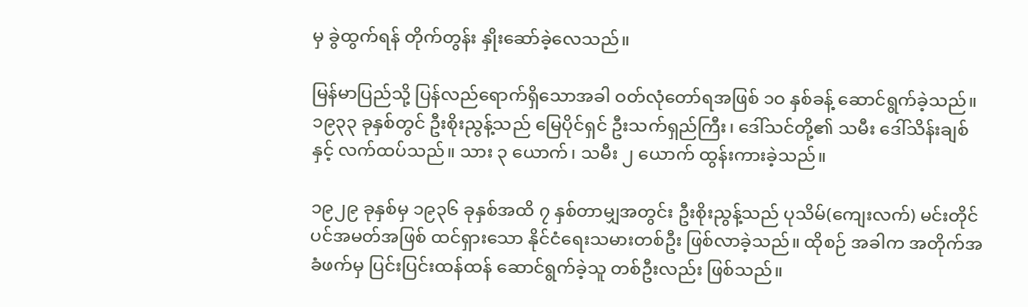မှ ခွဲထွက်ရန် တိုက်တွန်း နှိုးဆော်ခဲ့လေသည်။

မြန်မာပြည်သို့ ပြန်လည်ရောက်ရှိသောအခါ ဝတ်လုံတော်ရအဖြစ် ၁ဝ နှစ်ခန့် ဆောင်ရွက်ခဲ့သည်။ ၁၉၃၃ ခုနှစ်တွင် ဦးစိုးညွန့်သည် မြေပိုင်ရှင် ဦးသက်ရှည်ကြီး၊ ဒေါ်သင်တို့၏ သမီး ဒေါ်သိန်းချစ်နှင့် လက်ထပ်သည်။ သား ၃ ယောက်၊ သမီး ၂ ယောက် ထွန်းကားခဲ့သည်။

၁၉၂၉ ခုနှစ်မှ ၁၉၃၆ ခုနှစ်အထိ ၇ နှစ်တာမျှအတွင်း ဦးစိုးညွန့်သည် ပုသိမ်(ကျေးလက်) မင်းတိုင်ပင်အမတ်အဖြစ် ထင်ရှားသော နိုင်ငံရေးသမားတစ်ဦး ဖြစ်လာခဲ့သည်။ ထိုစဉ် အခါက အတိုက်အခံဖက်မှ ပြင်းပြင်းထန်ထန် ဆောင်ရွက်ခဲ့သူ တစ်ဦးလည်း ဖြစ်သည်။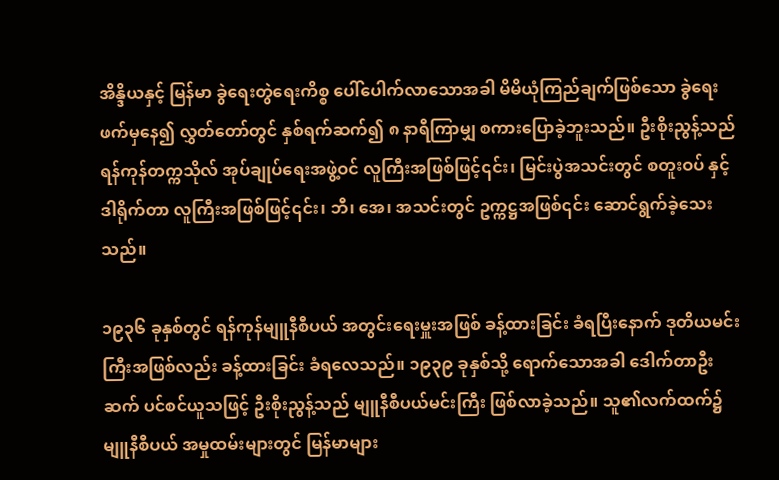အိန္ဒိယနှင့် မြန်မာ ခွဲရေးတွဲရေးကိစ္စ ပေါ်ပေါက်လာသောအခါ မိမိယုံကြည်ချက်ဖြစ်သော ခွဲရေးဖက်မှနေ၍ လွှတ်တော်တွင် နှစ်ရက်ဆက်၍ ၈ နာရီကြာမျှ စကားပြောခဲ့ဘူးသည်။ ဦးစိုးညွန့်သည် ရန်ကုန်တက္ကသိုလ် အုပ်ချုပ်ရေးအဖွဲ့ဝင် လူကြီးအဖြစ်ဖြင့်၎င်း၊ မြင်းပွဲအသင်းတွင် စတူးဝပ် နှင့် ဒါရိုက်တာ လူကြီးအဖြစ်ဖြင့်၎င်း၊ ဘီ၊ အေ၊ အသင်းတွင် ဥက္ကဋ္ဌအဖြစ်၎င်း ဆောင်ရွက်ခဲ့သေးသည်။

၁၉၃၆ ခုနှစ်တွင် ရန်ကုန်မျူနီစီပယ် အတွင်းရေးမှူးအဖြစ် ခန့်ထားခြင်း ခံရပြီးနောက် ဒုတိယမင်းကြီးအဖြစ်လည်း ခန့်ထားခြင်း ခံရလေသည်။ ၁၉၃၉ ခုနှစ်သို့ ရောက်သောအခါ ဒေါက်တာဦးဆက် ပင်စင်ယူသဖြင့် ဦးစိုးညွန့်သည် မျူနီစီပယ်မင်းကြီး ဖြစ်လာခဲ့သည်။ သူ၏လက်ထက်၌ မျူနီစီပယ် အမှုထမ်းများတွင် မြန်မာများ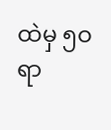ထဲမှ ၅ဝ ရာ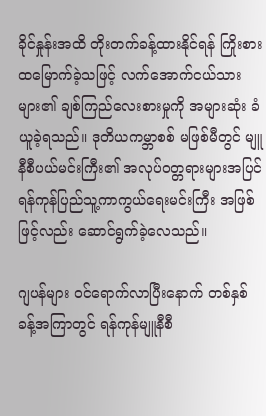ခိုင်နှုန်းအထိ တိုးတက်ခန့်ထားနိုင်ရန် ကြိုးစားထမြောက်ခဲ့သဖြင့် လက်အောက်ငယ်သားများ၏ ချစ်ကြည်လေးစားမှုကို အများဆုံး ခံယူခဲ့ရသည်။ ဒုတိယကမ္ဘာစစ် မဖြစ်မီတွင် မျူနီစီပယ်မင်းကြီး၏ အလုပ်ဝတ္တရားများအပြင် ရန်ကုန်ပြည်သူ့ကာကွယ်ရေးမင်းကြီး အဖြစ်ဖြင့်လည်း ဆောင်ရွက်ခဲ့လေသည်။

ဂျပန်များ ဝင်ရောက်လာပြီးနောက် တစ်နှစ်ခန့်အကြာတွင် ရန်ကုန်မျူနီစီ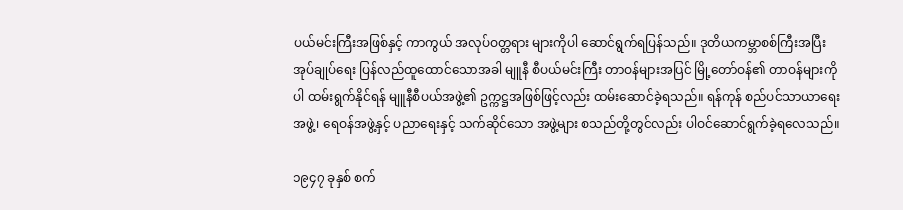ပယ်မင်းကြီးအဖြစ်နှင့် ကာကွယ် အလုပ်ဝတ္တရား များကိုပါ ဆောင်ရွက်ရပြန်သည်။ ဒုတိယကမ္ဘာစစ်ကြီးအပြီး အုပ်ချုပ်ရေး ပြန်လည်ထူထောင်သောအခါ မျူနီ စီပယ်မင်းကြီး တာဝန်များအပြင် မြို့တော်ဝန်၏ တာဝန်များကိုပါ ထမ်းရွက်နိုင်ရန် မျူနီစီပယ်အဖွဲ့၏ ဥက္ကဋ္ဌအဖြစ်ဖြင့်လည်း ထမ်းဆောင်ခဲ့ရသည်။ ရန်ကုန် စည်ပင်သာယာရေးအဖွဲ့၊ ရေဝန်အဖွဲ့နှင့် ပညာရေးနှင့် သက်ဆိုင်သော အဖွဲ့များ စသည်တို့တွင်လည်း ပါဝင်ဆောင်ရွက်ခဲ့ရလေသည်။

၁၉၄၇ ခုနှစ် စက်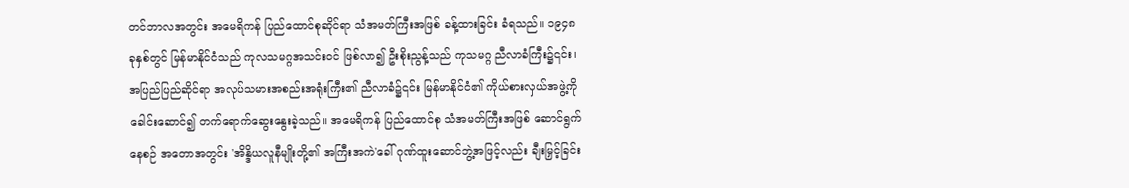တင်ဘာလအတွင်း အမေရိကန် ပြည်ထောင်စုဆိုင်ရာ သံအမတ်ကြီးအဖြစ် ခန့်ထားခြင်း ခံရသည်။ ၁၉၄၈ ခုနှစ်တွင် မြန်မာနိုင်ငံသည် ကုလသမဂ္ဂအသင်းဝင် ဖြစ်လာ၍ ဦးစိုးညွန့်သည် ကုသမဂ္ဂ ညီလာခံကြီး၌၎င်း၊ အပြည်ပြည်ဆိုင်ရာ အလုပ်သမားအစည်းအရုံးကြီး၏ ညီလာခံ၌၎င်း မြန်မာနိုင်ငံ၏ ကိုယ်စားလှယ်အဖွဲ့ကို ခေါင်းဆောင်၍ တက်ရောက်ဆွေးနွေးခဲ့သည်။ အမေရိကန် ပြည်ထောင်စု သံအမတ်ကြီးအဖြစ် ဆောင်ရွက်နေစဉ် အတောအတွင်း 'အိန္ဒိယလူနီမျိုးတို့၏ အကြီးအကဲ'ခေါ် ဂုဏ်ထူးဆောင်ဘွဲ့အဖြင့်လည်း ချီးမြှင့်ခြင်း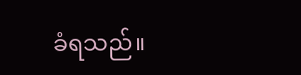ခံရသည်။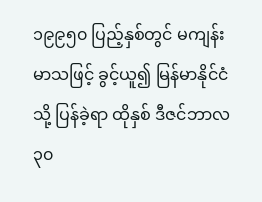၁၉၉၅၀ ပြည့်နှစ်တွင် မကျန်းမာသဖြင့် ခွင့်ယူ၍ မြန်မာနိုင်ငံသို့ ပြန်ခဲ့ရာ ထိုနှစ် ဒီဇင်ဘာလ ၃၀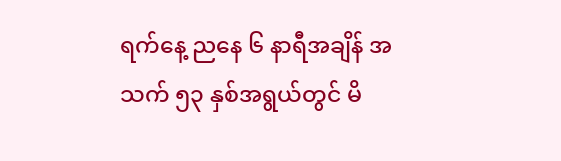ရက်နေ့ ညနေ ၆ နာရီအချိန် အသက် ၅၃ နှစ်အရွယ်တွင် မိ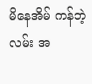မိနေအိမ် ကန်ဘဲ့လမ်း အ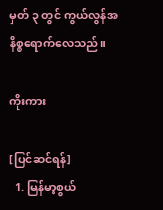မှတ် ၃ တွင် ကွယ်လွန်အနိစ္စရောက်လေသည်။

ကိုးကား

[ပြင်ဆင်ရန်]
  1. မြန်မာ့စွယ်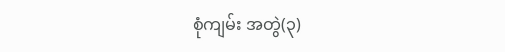စုံကျမ်း အတွဲ(၃)